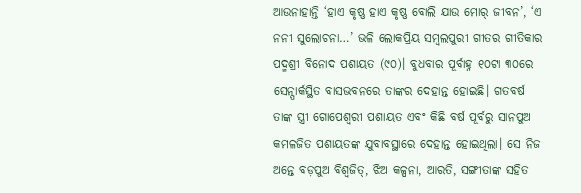ଆଉନାହାନ୍ତି ‘ହାଏ କୃଷ୍ଣ ହାଏ କୃଷ୍ଣ ବୋଲି ଯାଉ ମୋର୍ ଜୀବନ’, ‘ଏ ନନୀ ସୁଲୋଚନା…’ ଭଳି ଲୋକପ୍ରିୟ ସମ୍ବଲପୁରୀ ଗୀତର ଗୀତିକାର ପଦ୍ମଶ୍ରୀ ବିନୋଦ ପଶାୟତ (୯୦)। ବୁଧବାର ପୂର୍ବାହ୍ନ ୧୦ଟା ୩୦ରେ ସେନ୍ପାର୍କସ୍ଥିତ ବାସଭବନରେ ତାଙ୍କର ଦେହାନ୍ତ ହୋଇଛି। ଗତବର୍ଷ ତାଙ୍କ ସ୍ତ୍ରୀ ଗୋପେଶ୍ବରୀ ପଶାୟତ ଏବଂ କିଛି ବର୍ଷ ପୂର୍ବରୁ ସାନପୁଅ କମଳଜିତ ପଶାୟତଙ୍କ ଯୁବାବସ୍ଥାରେ ଦେହାନ୍ତ ହୋଇଥିଲା। ସେ ନିଜ ଅନ୍ତେ ବଡ଼ପୁଅ ବିଶ୍ବଜିତ୍, ଝିଅ କଳ୍ପନା, ଆରତି, ସଙ୍ଗୀତାଙ୍କ ସହିତ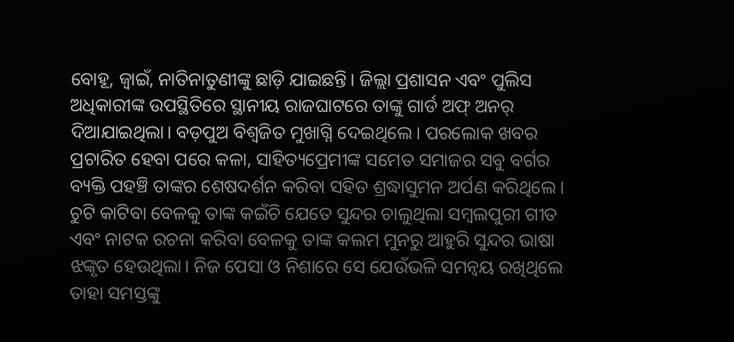ବୋହୂ, ଜ୍ବାଇଁ, ନାତିନାତୁଣୀଙ୍କୁ ଛାଡ଼ି ଯାଇଛନ୍ତି। ଜିଲ୍ଲା ପ୍ରଶାସନ ଏବଂ ପୁଲିସ ଅଧିକାରୀଙ୍କ ଉପସ୍ଥିତିରେ ସ୍ଥାନୀୟ ରାଜଘାଟରେ ତାଙ୍କୁ ଗାର୍ଡ ଅଫ୍ ଅନର୍ ଦିଆଯାଇଥିଲା। ବଡ଼ପୁଅ ବିଶ୍ବଜିତ ମୁଖାଗ୍ନି ଦେଇଥିଲେ। ପରଲୋକ ଖବର ପ୍ରଚାରିତ ହେବା ପରେ କଳା, ସାହିତ୍ୟପ୍ରେମୀଙ୍କ ସମେତ ସମାଜର ସବୁ ବର୍ଗର ବ୍ୟକ୍ତି ପହଞ୍ଚି ତାଙ୍କର ଶେଷଦର୍ଶନ କରିବା ସହିତ ଶ୍ରଦ୍ଧାସୁମନ ଅର୍ପଣ କରିଥିଲେ।
ଚୁଟି କାଟିବା ବେଳକୁ ତାଙ୍କ କଇଁଚି ଯେତେ ସୁନ୍ଦର ଚାଲୁଥିଲା ସମ୍ବଲପୁରୀ ଗୀତ ଏବଂ ନାଟକ ରଚନା କରିବା ବେଳକୁ ତାଙ୍କ କଲମ ମୁନରୁ ଆହୁରି ସୁନ୍ଦର ଭାଷା ଝଙ୍କୃତ ହେଉଥିଲା। ନିଜ ପେସା ଓ ନିଶାରେ ସେ ଯେଉଁଭଳି ସମନ୍ବୟ ରଖିଥିଲେ ତାହା ସମସ୍ତଙ୍କୁ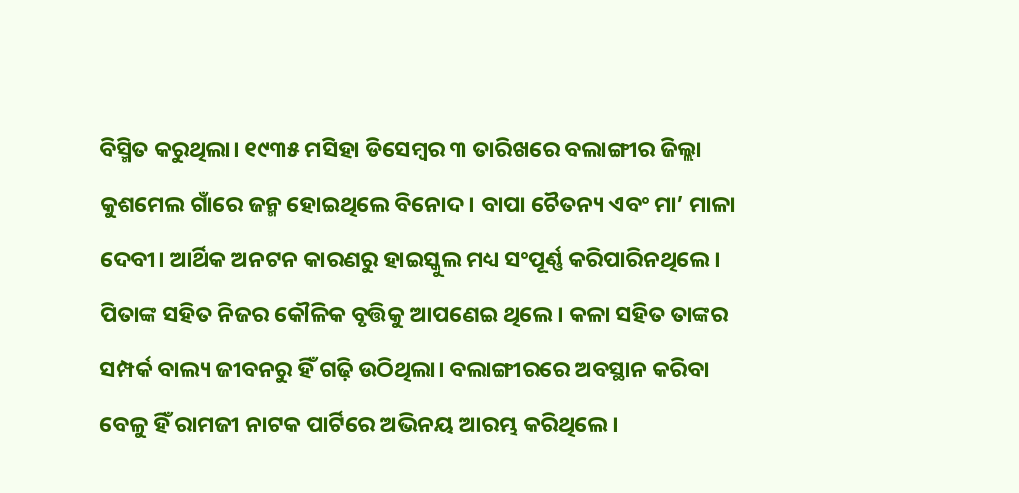ବିସ୍ମିତ କରୁଥିଲା। ୧୯୩୫ ମସିହା ଡିସେମ୍ବର ୩ ତାରିଖରେ ବଲାଙ୍ଗୀର ଜିଲ୍ଲା କୁଶମେଲ ଗାଁରେ ଜନ୍ମ ହୋଇଥିଲେ ବିନୋଦ। ବାପା ଚୈତନ୍ୟ ଏବଂ ମା’ ମାଳା ଦେବୀ। ଆର୍ଥିକ ଅନଟନ କାରଣରୁ ହାଇସ୍କୁଲ ମଧ୍ୟ ସଂପୂର୍ଣ୍ଣ କରିପାରିନଥିଲେ। ପିତାଙ୍କ ସହିତ ନିଜର କୌଳିକ ବୃତ୍ତିକୁ ଆପଣେଇ ଥିଲେ। କଳା ସହିତ ତାଙ୍କର ସମ୍ପର୍କ ବାଲ୍ୟ ଜୀବନରୁ ହିଁ ଗଢ଼ି ଉଠିଥିଲା। ବଲାଙ୍ଗୀରରେ ଅବସ୍ଥାନ କରିବା ବେଳୁ ହିଁ ରାମଜୀ ନାଟକ ପାର୍ଟିରେ ଅଭିନୟ ଆରମ୍ଭ କରିଥିଲେ।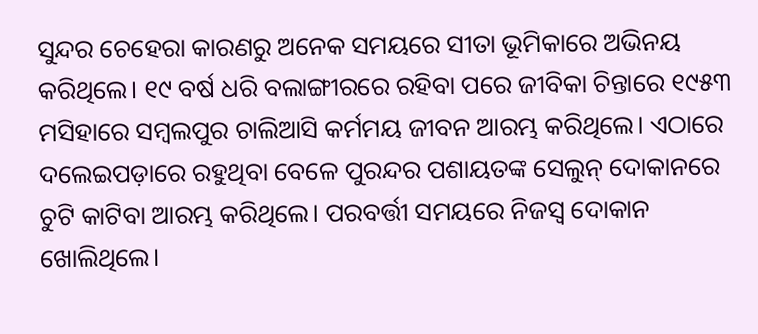ସୁନ୍ଦର ଚେହେରା କାରଣରୁ ଅନେକ ସମୟରେ ସୀତା ଭୂମିକାରେ ଅଭିନୟ କରିଥିଲେ। ୧୯ ବର୍ଷ ଧରି ବଲାଙ୍ଗୀରରେ ରହିବା ପରେ ଜୀବିକା ଚିନ୍ତାରେ ୧୯୫୩ ମସିହାରେ ସମ୍ବଲପୁର ଚାଲିଆସି କର୍ମମୟ ଜୀବନ ଆରମ୍ଭ କରିଥିଲେ। ଏଠାରେ ଦଲେଇପଡ଼ାରେ ରହୁଥିବା ବେଳେ ପୁରନ୍ଦର ପଶାୟତଙ୍କ ସେଲୁନ୍ ଦୋକାନରେ ଚୁଟି କାଟିବା ଆରମ୍ଭ କରିଥିଲେ। ପରବର୍ତ୍ତୀ ସମୟରେ ନିଜସ୍ବ ଦୋକାନ ଖୋଲିଥିଲେ।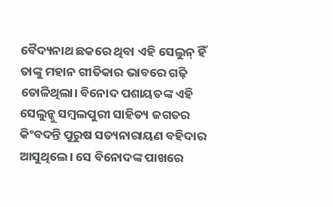ବୈଦ୍ୟନାଥ ଛକରେ ଥିବା ଏହି ସେଲୁନ୍ ହିଁ ତାଙ୍କୁ ମହାନ ଗୀତିକାର ଭାବରେ ଗଢ଼ି ତୋଳିଥିଲା। ବିନୋଦ ପଶାୟତଙ୍କ ଏହି ସେଲୁନ୍କୁ ସମ୍ବଲପୁରୀ ସାହିତ୍ୟ ଜଗତର କିଂବଦନ୍ତି ପୁରୁଷ ସତ୍ୟନାରାୟଣ ବହିଦାର ଆସୁଥିଲେ। ସେ ବିନୋଦଙ୍କ ପାଖରେ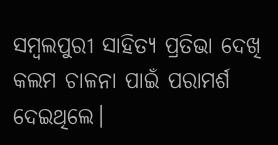ସମ୍ବଲପୁରୀ ସାହିତ୍ୟ ପ୍ରତିଭା ଦେଖି କଲମ ଚାଳନା ପାଇଁ ପରାମର୍ଶ ଦେଇଥିଲେ।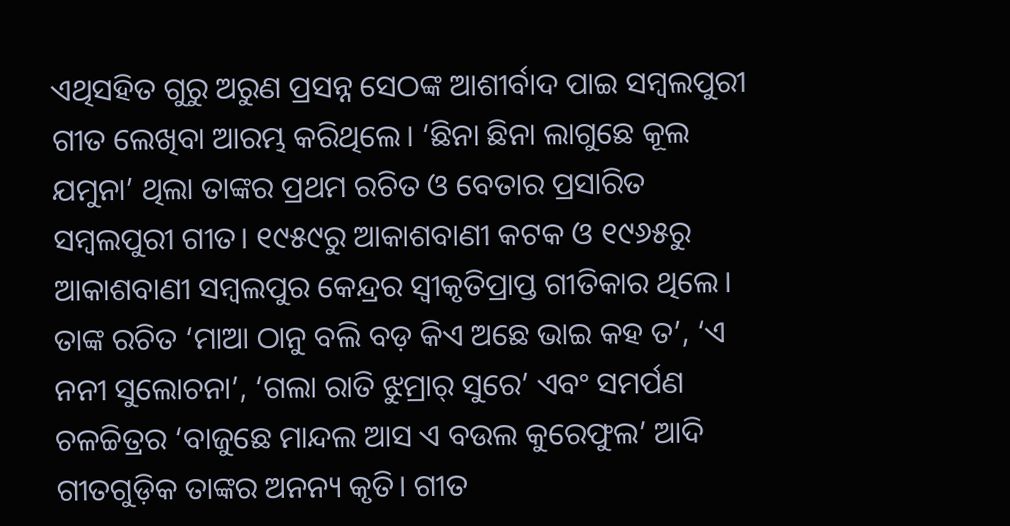ଏଥିସହିତ ଗୁରୁ ଅରୁଣ ପ୍ରସନ୍ନ ସେଠଙ୍କ ଆଶୀର୍ବାଦ ପାଇ ସମ୍ବଲପୁରୀ ଗୀତ ଲେଖିବା ଆରମ୍ଭ କରିଥିଲେ। ‘ଛିନା ଛିନା ଲାଗୁଛେ କୂଲ ଯମୁନା’ ଥିଲା ତାଙ୍କର ପ୍ରଥମ ରଚିତ ଓ ବେତାର ପ୍ରସାରିତ ସମ୍ବଲପୁରୀ ଗୀତ। ୧୯୫୯ରୁ ଆକାଶବାଣୀ କଟକ ଓ ୧୯୬୫ରୁ ଆକାଶବାଣୀ ସମ୍ବଲପୁର କେନ୍ଦ୍ରର ସ୍ୱୀକୃତିପ୍ରାପ୍ତ ଗୀତିକାର ଥିଲେ। ତାଙ୍କ ରଚିତ ‘ମାଆ ଠାନୁ ବଲି ବଡ଼ କିଏ ଅଛେ ଭାଇ କହ ତ’, ‘ଏ ନନୀ ସୁଲୋଚନା’, ‘ଗଲା ରାତି ଝୁମ୍ରାର୍ ସୁରେ’ ଏବଂ ସମର୍ପଣ ଚଳଚ୍ଚିତ୍ରର ‘ବାଜୁଛେ ମାନ୍ଦଲ ଆସ ଏ ବଉଲ କୁରେଫୁଲ’ ଆଦି ଗୀତଗୁଡ଼ିକ ତାଙ୍କର ଅନନ୍ୟ କୃତି। ଗୀତ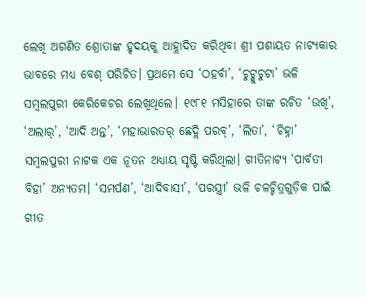ଲେଖି ଅଗଣିତ ଶ୍ରୋତାଙ୍କ ହୃଦୟକୁ ଆହ୍ଲାଦିତ କରିଥିବା ଶ୍ରୀ ପଶାୟତ ନାଟ୍ୟକାର ଭାବରେ ମଧ୍ୟ ବେଶ୍ ପରିଚିତ। ପ୍ରଥମେ ସେ ‘ଠହର୍ବା’, ‘ଚୁଟ୍କୁଚୁଟା’ ଭଳି ସମ୍ବଲପୁରୀ କେରିକେଚର ଲେଖିଥିଲେ। ୧୯୮୧ ମସିହାରେ ତାଙ୍କ ରଚିତ ‘ଉଖି’, ‘ଅଲାର୍’, ‘ଆଦି ଅନ୍ତ’, ‘ମହାଭାରତର୍ ଛେଦ୍ଲି ପରବ୍’, ‘ଲିତା’, ‘ଚିହ୍ନା’ ସମ୍ବଲପୁରୀ ନାଟକ ଏକ ନୂତନ ଅଧ୍ୟାୟ ସୃଷ୍ଟି କରିଥିଲା। ଗୀତିନାଟ୍ୟ ‘ପାର୍ବତୀ ବିହା’ ଅନ୍ୟତମ। ‘ସମର୍ପଣ’, ‘ଆଦିବାସୀ’, ‘ପରସ୍ତ୍ରୀ’ ଭଳି ଚଳଚ୍ଚିତ୍ରଗୁଡ଼ିକ ପାଇଁ ଗୀତ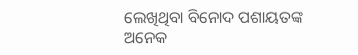ଲେଖିଥିବା ବିନୋଦ ପଶାୟତଙ୍କ ଅନେକ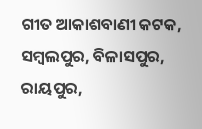ଗୀତ ଆକାଶବାଣୀ କଟକ, ସମ୍ବଲପୁର, ବିଳାସପୁର, ରାୟପୁର,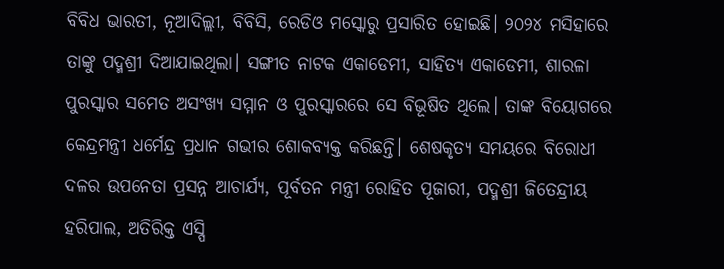ବିବିଧ ଭାରତୀ, ନୂଆଦିଲ୍ଲୀ, ବିବିସି, ରେଡିଓ ମସ୍କୋରୁ ପ୍ରସାରିତ ହୋଇଛି। ୨୦୨୪ ମସିହାରେ ତାଙ୍କୁ ପଦ୍ମଶ୍ରୀ ଦିଆଯାଇଥିଲା। ସଙ୍ଗୀତ ନାଟକ ଏକାଡେମୀ, ସାହିତ୍ୟ ଏକାଡେମୀ, ଶାରଳା ପୁରସ୍କାର ସମେତ ଅସଂଖ୍ୟ ସମ୍ମାନ ଓ ପୁରସ୍କାରରେ ସେ ବିଭୂଷିତ ଥିଲେ। ତାଙ୍କ ବିୟୋଗରେ କେନ୍ଦ୍ରମନ୍ତ୍ରୀ ଧର୍ମେନ୍ଦ୍ର ପ୍ରଧାନ ଗଭୀର ଶୋକବ୍ୟକ୍ତ କରିଛନ୍ତି। ଶେଷକୃତ୍ୟ ସମୟରେ ବିରୋଧୀ ଦଳର ଉପନେତା ପ୍ରସନ୍ନ ଆଚାର୍ଯ୍ୟ, ପୂର୍ବତନ ମନ୍ତ୍ରୀ ରୋହିତ ପୂଜାରୀ, ପଦ୍ମଶ୍ରୀ ଜିତେନ୍ଦ୍ରୀୟ ହରିପାଲ, ଅତିରିକ୍ତ ଏସ୍ପି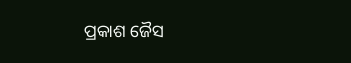ପ୍ରକାଶ ଜୈସ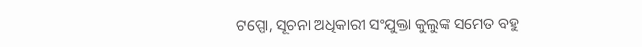ଟପ୍ପୋ, ସୂଚନା ଅଧିକାରୀ ସଂଯୁକ୍ତା କୁଲୁଙ୍କ ସମେତ ବହୁ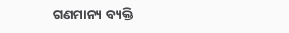ଗଣମାନ୍ୟ ବ୍ୟକ୍ତି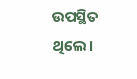ଉପସ୍ଥିତ ଥିଲେ।